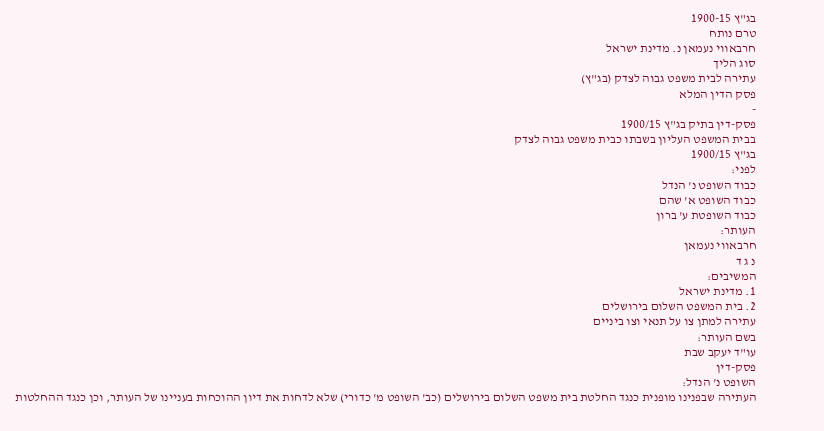בג"ץ 1900-15
טרם נותח
חרבאווי נעמאן נ. מדינת ישראל
סוג הליך
עתירה לבית משפט גבוה לצדק (בג"ץ)
פסק הדין המלא
-
פסק-דין בתיק בג"ץ 1900/15
בבית המשפט העליון בשבתו כבית משפט גבוה לצדק
בג"ץ 1900/15
לפני:
כבוד השופט נ' הנדל
כבוד השופט א' שהם
כבוד השופטת ע' ברון
העותר:
חרבאווי נעמאן
נ ג ד
המשיבים:
1. מדינת ישראל
2. בית המשפט השלום בירושלים
עתירה למתן צו על תנאי וצו ביניים
בשם העותר:
עו"ד יעקב שבת
פסק-דין
השופט נ' הנדל:
העתירה שבפנינו מופנית כנגד החלטת בית משפט השלום בירושלים (כב' השופט מ' כדורי) שלא לדחות את דיון ההוכחות בעניינו של העותר, וכן כנגד ההחלטות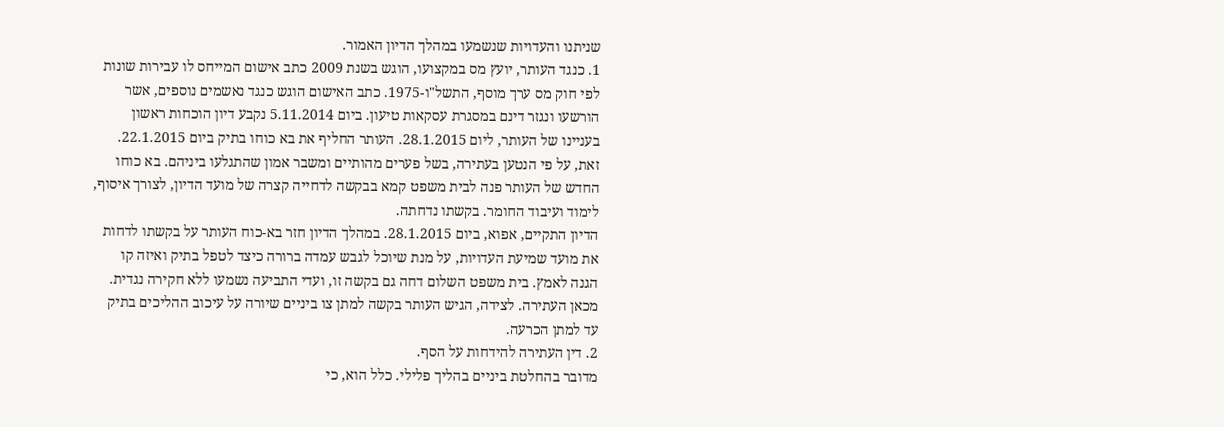שניתנו והעדויות שנשמעו במהלך הדיון האמור.
1. כנגד העותר, יועץ מס במקצועו, הוגש בשנת 2009 כתב אישום המייחס לו עבירות שונות לפי חוק מס ערך מוסף, התשל"ו-1975. כתב האישום הוגש כנגד נאשמים נוספים, אשר הורשעו ונגזר דינם במסגרת עסקאות טיעון. ביום 5.11.2014 נקבע דיון הוכחות ראשון בעניינו של העותר, ליום 28.1.2015. העותר החליף את בא כוחו בתיק ביום 22.1.2015. זאת, על פי הנטען בעתירה, בשל פערים מהותיים ומשבר אמון שהתגלעו ביניהם. בא כוחו החדש של העותר פנה לבית משפט קמא בבקשה לדחייה קצרה של מועד הדיון, לצורך איסוף, לימוד ועיבוד החומר. בקשתו נדחתה.
הדיון התקיים, אפוא, ביום 28.1.2015. במהלך הדיון חזר בא-כוח העותר על בקשתו לדחות את מועד שמיעת העדויות, על מנת שיוכל לגבש עמדה ברורה כיצד לטפל בתיק ואיזה קו הגנה לאמץ. בית משפט השלום דחה גם בקשה זו, ועדי התביעה נשמעו ללא חקירה נגדית. מכאן העתירה. לצידה, הגיש העותר בקשה למתן צו ביניים שיורה על עיכוב ההליכים בתיק עד למתן הכרעה.
2. דין העתירה להידחות על הסף.
מדובר בהחלטת ביניים בהליך פלילי. כלל הוא, כי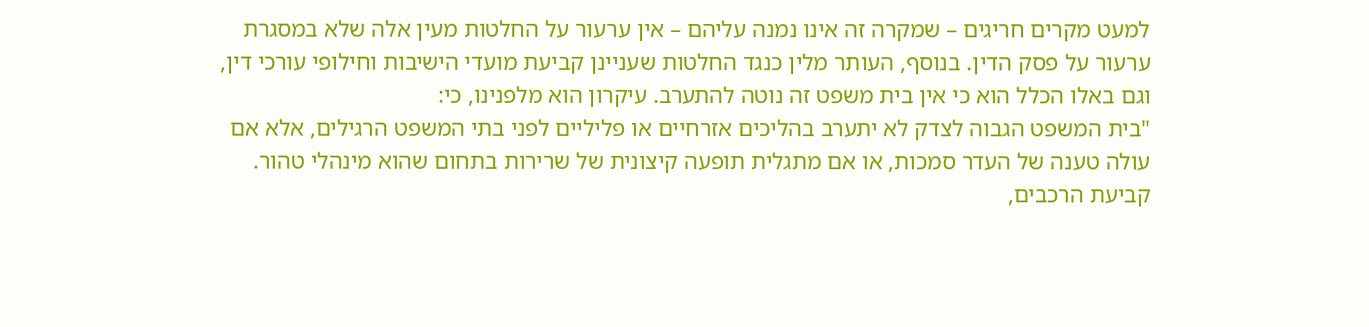למעט מקרים חריגים – שמקרה זה אינו נמנה עליהם – אין ערעור על החלטות מעין אלה שלא במסגרת ערעור על פסק הדין. בנוסף, העותר מלין כנגד החלטות שעניינן קביעת מועדי הישיבות וחילופי עורכי דין, וגם באלו הכלל הוא כי אין בית משפט זה נוטה להתערב. עיקרון הוא מלפנינו, כי:
"בית המשפט הגבוה לצדק לא יתערב בהליכים אזרחיים או פליליים לפני בתי המשפט הרגילים, אלא אם עולה טענה של העדר סמכות, או אם מתגלית תופעה קיצונית של שרירות בתחום שהוא מינהלי טהור. קביעת הרכבים,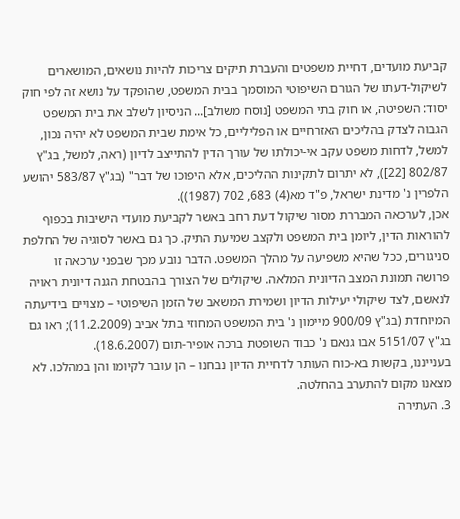קביעת מועדים, דחיית משפטים והעברת תיקים צריכות להיות נושאים, המושארים לשיקול-דעתו של הגורם השיפוטי המוסמך בבית המשפט, שהופקד על נושא זה לפי חוק יסוד: השפיטה, או חוק בתי המשפט [נוסח משולב]... הניסיון לשלב את בית המשפט הגבוה לצדק בהליכים האזרחיים או הפליליים, כל אימת שבית המשפט לא יהיה נכון, למשל, לדחות משפט עקב אי-יכולתו של עורך הדין להתייצב לדיון (ראה, למשל, בג"ץ 802/87 [22]), לא יתרום לתקינות ההליכים, אלא היפוכו של דבר" (בג"ץ 583/87 יהושע הלפרין נ' מדינת ישראל, פ"ד מא(4) 683, 702 (1987)).
אכן, לערכאה המבררת מסור שיקול דעת רחב באשר לקביעת מועדי הישיבות בכפוף להוראות הדין, ליומן בית המשפט ולקצב שמיעת התיק. כך גם באשר לסוגיה של החלפת סניגורים, ככל שהיא משפיעה על מהלך המשפט. הדבר נובע מכך שבפני ערכאה זו פרושה תמונת המצב הדיונית המלאה. שיקולים של הצורך בהבטחת הגנה דיונית ראויה לנאשם, לצד שיקולי יעילות הדיון ושמירת המשאב של הזמן השיפוטי – מצויים בידיעתה המיוחדת (בג"ץ 900/09 מיימון נ' בית המשפט המחוזי בתל אביב (11.2.2009); ראו גם בג"ץ 5151/07 אבו גנאם נ' כבוד השופטת ברכה אופיר-תום (18.6.2007).
בענייננו, בקשות בא-כוח העותר לדחיית הדיון נבחנו – הן עובר לקיומו והן במהלכו. לא מצאנו מקום להתערב בהחלטה.
3. העתירה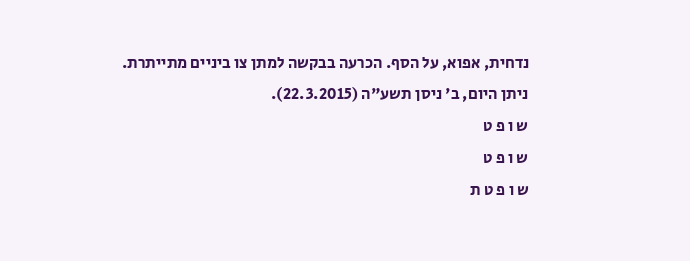נדחית, אפוא, על הסף. הכרעה בבקשה למתן צו ביניים מתייתרת.
ניתן היום, ב' ניסן תשע"ה (22.3.2015).
ש ו פ ט
ש ו פ ט
ש ו פ ט ת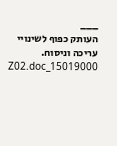___
העותק כפוף לשינויי עריכה וניסוח. 15019000_Z02.doc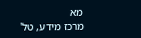מא
מרכז מידע, טל'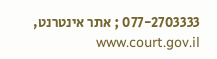077-2703333 ; אתר אינטרנט, www.court.gov.il